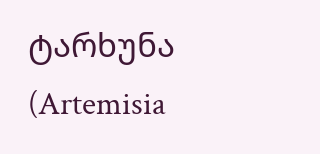ტარხუნა (Artemisia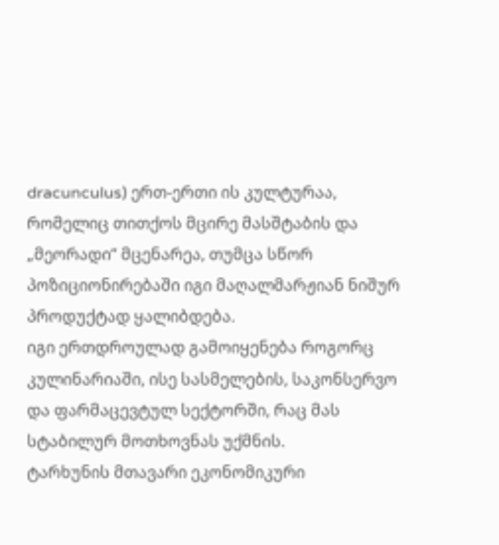dracunculus) ერთ-ერთი ის კულტურაა, რომელიც თითქოს მცირე მასშტაბის და „მეორადი“ მცენარეა, თუმცა სწორ პოზიციონირებაში იგი მაღალმარჟიან ნიშურ პროდუქტად ყალიბდება.
იგი ერთდროულად გამოიყენება როგორც კულინარიაში, ისე სასმელების, საკონსერვო და ფარმაცევტულ სექტორში, რაც მას სტაბილურ მოთხოვნას უქმნის.
ტარხუნის მთავარი ეკონომიკური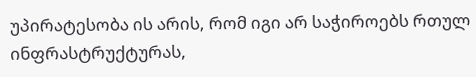უპირატესობა ის არის, რომ იგი არ საჭიროებს რთულ ინფრასტრუქტურას,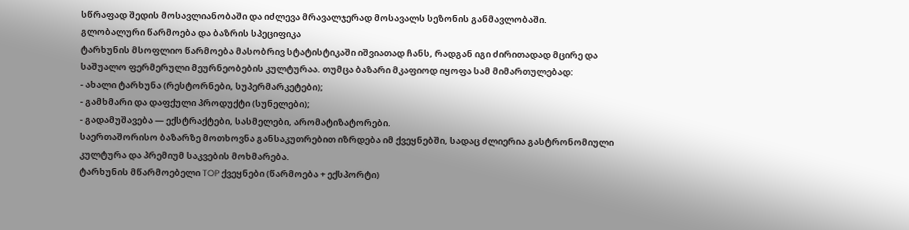სწრაფად შედის მოსავლიანობაში და იძლევა მრავალჯერად მოსავალს სეზონის განმავლობაში.
გლობალური წარმოება და ბაზრის სპეციფიკა
ტარხუნის მსოფლიო წარმოება მასობრივ სტატისტიკაში იშვიათად ჩანს, რადგან იგი ძირითადად მცირე და საშუალო ფერმერული მეურნეობების კულტურაა. თუმცა ბაზარი მკაფიოდ იყოფა სამ მიმართულებად:
- ახალი ტარხუნა (რესტორნები, სუპერმარკეტები);
- გამხმარი და დაფქული პროდუქტი (სუნელები);
- გადამუშავება — ექსტრაქტები, სასმელები, არომატიზატორები.
საერთაშორისო ბაზარზე მოთხოვნა განსაკუთრებით იზრდება იმ ქვეყნებში, სადაც ძლიერია გასტრონომიული კულტურა და პრემიუმ საკვების მოხმარება.
ტარხუნის მწარმოებელი TOP ქვეყნები (წარმოება + ექსპორტი)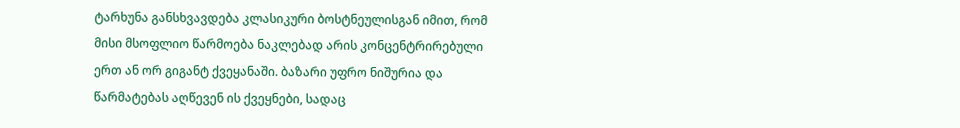ტარხუნა განსხვავდება კლასიკური ბოსტნეულისგან იმით, რომ მისი მსოფლიო წარმოება ნაკლებად არის კონცენტრირებული ერთ ან ორ გიგანტ ქვეყანაში. ბაზარი უფრო ნიშურია და წარმატებას აღწევენ ის ქვეყნები, სადაც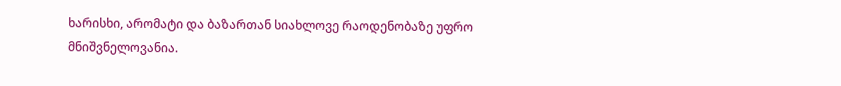ხარისხი, არომატი და ბაზართან სიახლოვე რაოდენობაზე უფრო მნიშვნელოვანია.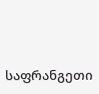საფრანგეთი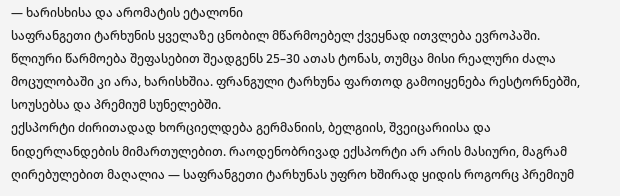— ხარისხისა და არომატის ეტალონი
საფრანგეთი ტარხუნის ყველაზე ცნობილ მწარმოებელ ქვეყნად ითვლება ევროპაში. წლიური წარმოება შეფასებით შეადგენს 25–30 ათას ტონას, თუმცა მისი რეალური ძალა მოცულობაში კი არა, ხარისხშია. ფრანგული ტარხუნა ფართოდ გამოიყენება რესტორნებში, სოუსებსა და პრემიუმ სუნელებში.
ექსპორტი ძირითადად ხორციელდება გერმანიის, ბელგიის, შვეიცარიისა და ნიდერლანდების მიმართულებით. რაოდენობრივად ექსპორტი არ არის მასიური, მაგრამ ღირებულებით მაღალია — საფრანგეთი ტარხუნას უფრო ხშირად ყიდის როგორც პრემიუმ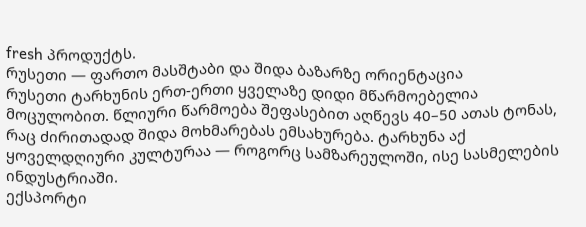fresh პროდუქტს.
რუსეთი — ფართო მასშტაბი და შიდა ბაზარზე ორიენტაცია
რუსეთი ტარხუნის ერთ-ერთი ყველაზე დიდი მწარმოებელია მოცულობით. წლიური წარმოება შეფასებით აღწევს 40–50 ათას ტონას, რაც ძირითადად შიდა მოხმარებას ემსახურება. ტარხუნა აქ ყოველდღიური კულტურაა — როგორც სამზარეულოში, ისე სასმელების ინდუსტრიაში.
ექსპორტი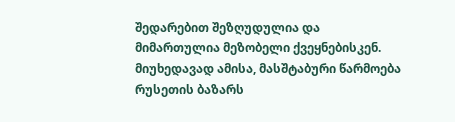შედარებით შეზღუდულია და მიმართულია მეზობელი ქვეყნებისკენ. მიუხედავად ამისა, მასშტაბური წარმოება რუსეთის ბაზარს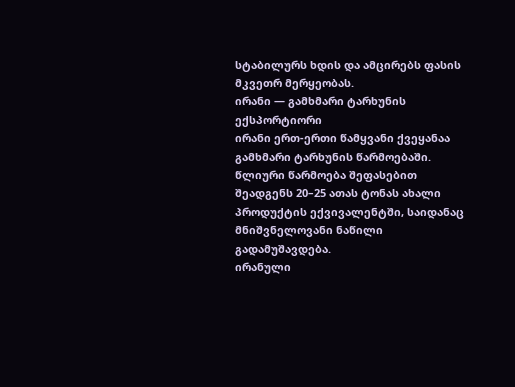სტაბილურს ხდის და ამცირებს ფასის მკვეთრ მერყეობას.
ირანი — გამხმარი ტარხუნის ექსპორტიორი
ირანი ერთ-ერთი წამყვანი ქვეყანაა გამხმარი ტარხუნის წარმოებაში. წლიური წარმოება შეფასებით შეადგენს 20–25 ათას ტონას ახალი პროდუქტის ექვივალენტში, საიდანაც მნიშვნელოვანი ნაწილი გადამუშავდება.
ირანული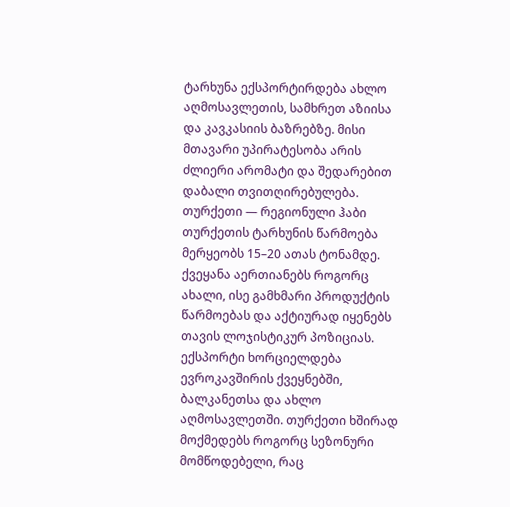ტარხუნა ექსპორტირდება ახლო აღმოსავლეთის, სამხრეთ აზიისა და კავკასიის ბაზრებზე. მისი მთავარი უპირატესობა არის ძლიერი არომატი და შედარებით დაბალი თვითღირებულება.
თურქეთი — რეგიონული ჰაბი
თურქეთის ტარხუნის წარმოება მერყეობს 15–20 ათას ტონამდე. ქვეყანა აერთიანებს როგორც ახალი, ისე გამხმარი პროდუქტის წარმოებას და აქტიურად იყენებს თავის ლოჯისტიკურ პოზიციას.
ექსპორტი ხორციელდება ევროკავშირის ქვეყნებში, ბალკანეთსა და ახლო აღმოსავლეთში. თურქეთი ხშირად მოქმედებს როგორც სეზონური მომწოდებელი, რაც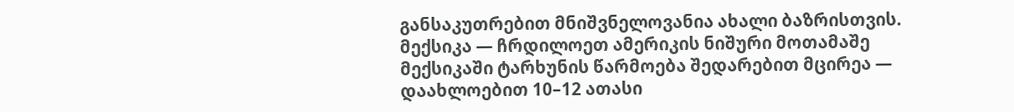განსაკუთრებით მნიშვნელოვანია ახალი ბაზრისთვის.
მექსიკა — ჩრდილოეთ ამერიკის ნიშური მოთამაშე
მექსიკაში ტარხუნის წარმოება შედარებით მცირეა — დაახლოებით 10–12 ათასი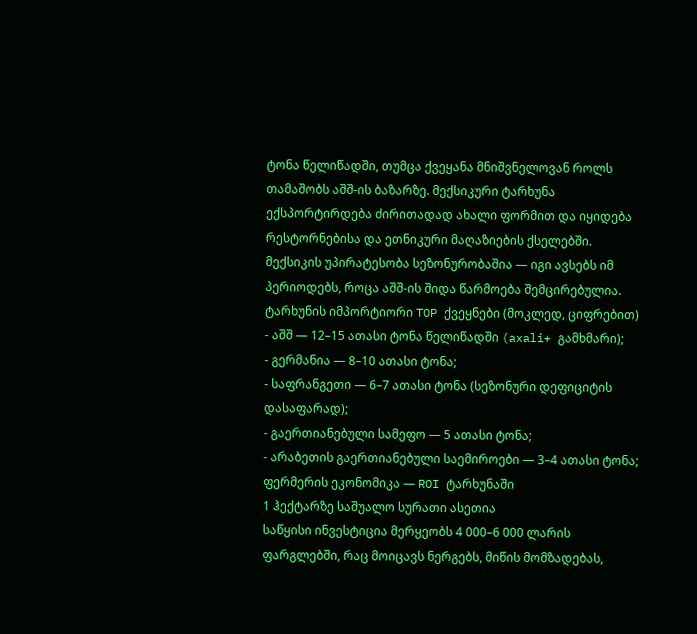ტონა წელიწადში, თუმცა ქვეყანა მნიშვნელოვან როლს თამაშობს აშშ-ის ბაზარზე. მექსიკური ტარხუნა ექსპორტირდება ძირითადად ახალი ფორმით და იყიდება რესტორნებისა და ეთნიკური მაღაზიების ქსელებში.
მექსიკის უპირატესობა სეზონურობაშია — იგი ავსებს იმ პერიოდებს, როცა აშშ-ის შიდა წარმოება შემცირებულია.
ტარხუნის იმპორტიორი TOP ქვეყნები (მოკლედ, ციფრებით)
- აშშ — 12–15 ათასი ტონა წელიწადში (axali+ გამხმარი);
- გერმანია — 8–10 ათასი ტონა;
- საფრანგეთი — 6–7 ათასი ტონა (სეზონური დეფიციტის დასაფარად);
- გაერთიანებული სამეფო — 5 ათასი ტონა;
- არაბეთის გაერთიანებული საემიროები — 3–4 ათასი ტონა;
ფერმერის ეკონომიკა — ROI ტარხუნაში
1 ჰექტარზე საშუალო სურათი ასეთია
საწყისი ინვესტიცია მერყეობს 4 000–6 000 ლარის ფარგლებში, რაც მოიცავს ნერგებს, მიწის მომზადებას,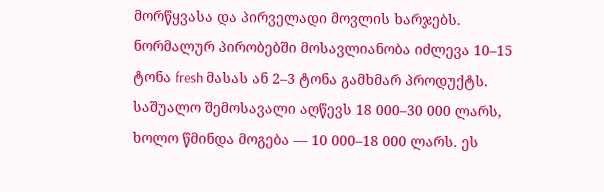მორწყვასა და პირველადი მოვლის ხარჯებს. ნორმალურ პირობებში მოსავლიანობა იძლევა 10–15 ტონა fresh მასას ან 2–3 ტონა გამხმარ პროდუქტს.
საშუალო შემოსავალი აღწევს 18 000–30 000 ლარს, ხოლო წმინდა მოგება — 10 000–18 000 ლარს. ეს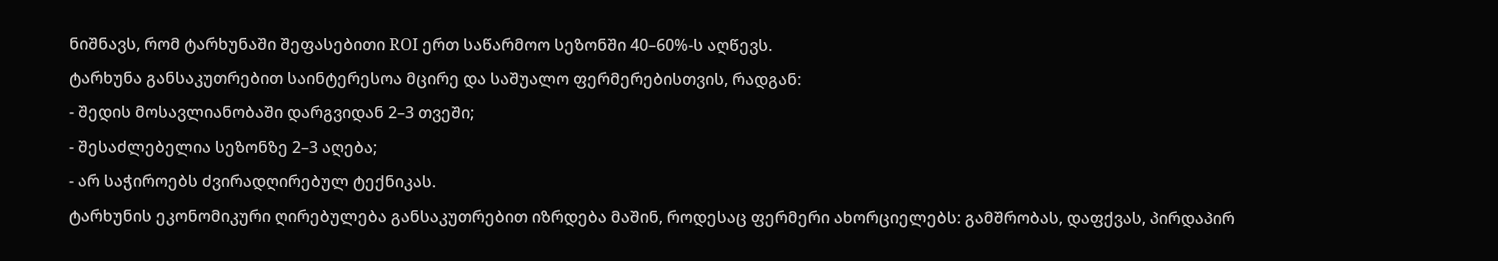ნიშნავს, რომ ტარხუნაში შეფასებითი ROI ერთ საწარმოო სეზონში 40–60%-ს აღწევს.
ტარხუნა განსაკუთრებით საინტერესოა მცირე და საშუალო ფერმერებისთვის, რადგან:
- შედის მოსავლიანობაში დარგვიდან 2–3 თვეში;
- შესაძლებელია სეზონზე 2–3 აღება;
- არ საჭიროებს ძვირადღირებულ ტექნიკას.
ტარხუნის ეკონომიკური ღირებულება განსაკუთრებით იზრდება მაშინ, როდესაც ფერმერი ახორციელებს: გამშრობას, დაფქვას, პირდაპირ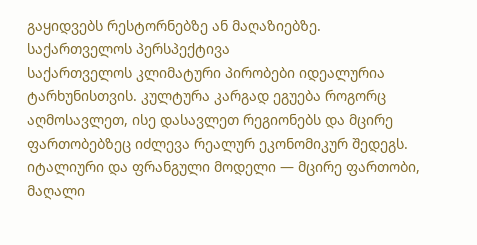გაყიდვებს რესტორნებზე ან მაღაზიებზე.
საქართველოს პერსპექტივა
საქართველოს კლიმატური პირობები იდეალურია ტარხუნისთვის. კულტურა კარგად ეგუება როგორც აღმოსავლეთ, ისე დასავლეთ რეგიონებს და მცირე ფართობებზეც იძლევა რეალურ ეკონომიკურ შედეგს.
იტალიური და ფრანგული მოდელი — მცირე ფართობი, მაღალი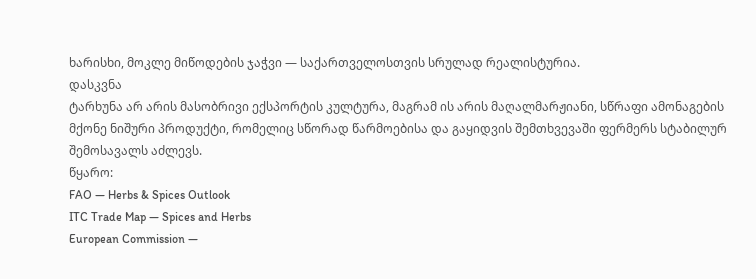ხარისხი, მოკლე მიწოდების ჯაჭვი — საქართველოსთვის სრულად რეალისტურია.
დასკვნა
ტარხუნა არ არის მასობრივი ექსპორტის კულტურა, მაგრამ ის არის მაღალმარჟიანი, სწრაფი ამონაგების მქონე ნიშური პროდუქტი, რომელიც სწორად წარმოებისა და გაყიდვის შემთხვევაში ფერმერს სტაბილურ შემოსავალს აძლევს.
წყარო:
FAO — Herbs & Spices Outlook
ITC Trade Map — Spices and Herbs
European Commission —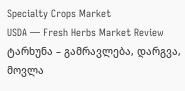Specialty Crops Market
USDA — Fresh Herbs Market Review
ტარხუნა – გამრავლება, დარგვა, მოვლა